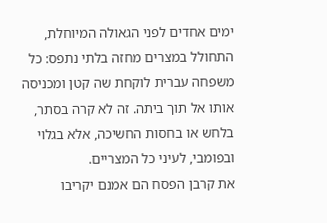ימים אחדים לפני הגאולה המיוחלת, התחולל במצרים מחזה בלתי נתפס: כל משפחה עברית לוקחת שה קטן ומכניסה אותו אל תוך ביתה. זה לא קרה בסתר, בלחש או בחסות החשיכה, אלא בגלוי ובפומבי, לעיני כל המצריים.
את קרבן הפסח הם אמנם יקריבו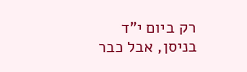רק ביום י"ד בניסן, אבל כבר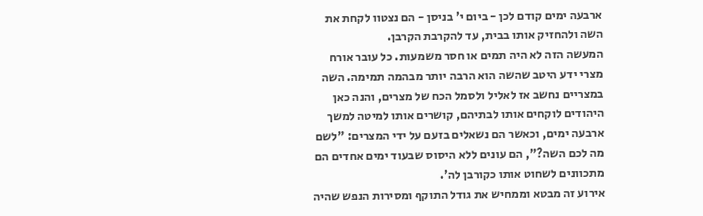ארבעה ימים קודם לכן - ביום י' בניסן - הם נצטוו לקחת את השה ולהחזיק אותו בבית, עד להקרבת הקרבן.
המעשה הזה לא היה תמים או חסר משמעות. כל עובר אורח מצרי ידע היטב שהשה הוא הרבה יותר מבהמה תמימה. השה במצריים נחשב אז לאליל ולסמל הכח של מצרים, והנה כאן היהודים לוקחים אותו לבתיהם, קושרים אותו למיטה למשך ארבעה ימים, וכאשר הם נשאלים בזעם על ידי המצרים: "לשם מה לכם השה?", הם עונים ללא היסוס שבעוד ימים אחדים הם מתכוונים לשחוט אותו כקורבן לה'.
אירוע זה מבטא וממחיש את גודל התוקף ומסירות הנפש שהיה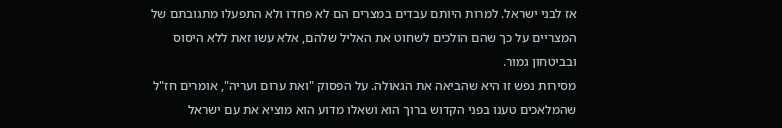אז לבני ישראל. למרות היותם עבדים במצרים הם לא פחדו ולא התפעלו מתגובתם של המצריים על כך שהם הולכים לשחוט את האליל שלהם, אלא עשו זאת ללא היסוס ובביטחון גמור.
מסירות נפש זו היא שהביאה את הגאולה. על הפסוק "ואת ערום ועריה", אומרים חז"ל שהמלאכים טענו בפני הקדוש ברוך הוא ושאלו מדוע הוא מוציא את עם ישראל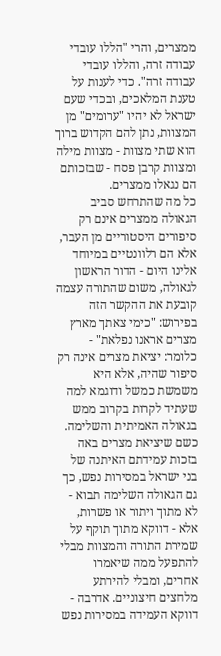ממצרים, והרי "הללו עובדי עבודה זרה, והללו עובדי עבודה זרה". כדי לענות על טענת המלאכים, ובכדי שעם ישראל לא יהיו "ערומים" מן המצוות, נתן להם הקדוש ברוך הוא שתי מצוות - מצוות מילה ומצוות קרבן פסח - שבזכותם הם נגאלו ממצרים.
כל מה שהתרחש סביב הגאולה ממצרים אינם רק סיפורים היסטוריים מן העבר, אלא הם רלוונטיים במיוחד אלינו היום - הדור הראשון לגאולה, משום שהתורה עצמה קובעת את ההקשר הזה בפירוש: "כימי צאתך מארץ מצרים אראנו נפלאת" - כלומר: יציאת מצרים אינה רק סיפור שהיה, אלא היא משמשת כמשל ודוגמא למה שעתיד לקרות בקרוב ממש בגאולה האמיתית והשלימה.
כשם שיציאת מצרים באה בזכות עמידתם האיתנה של בני ישראל במסירות נפש, כך גם הגאולה השלימה תבוא - לא מתוך ויתור או פשרות, אלא - דווקא מתוך תוקף על שמירת התורה והמצוות מבלי להתפעל ממה שיאמרו אחרים, ומבלי להירתע מלחצים חיצוניים. אדרבה - דווקא העמידה במסירות נפש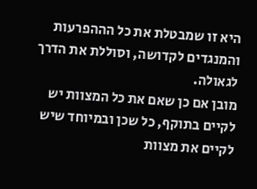היא זו שמבטלת את כל הההפרעות והמנגדים לקדושה, וסוללת את הדרך לגאולה.
מובן אם כן שאם את כל המצוות יש לקיים בתוקף, כל שכן ובמיוחד שיש לקיים את מצוות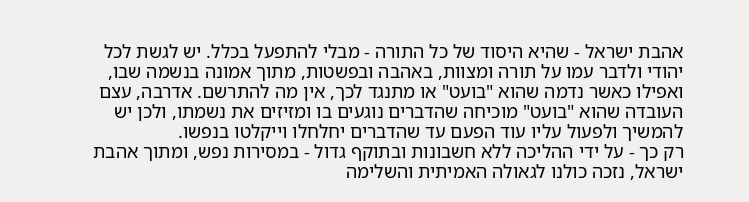אהבת ישראל - שהיא היסוד של כל התורה - מבלי להתפעל בכלל. יש לגשת לכל יהודי ולדבר עמו על תורה ומצוות, באהבה ובפשטות, מתוך אמונה בנשמה שבו, ואפילו כאשר נדמה שהוא "בועט" או מתנגד לכך, אין מה להתרשם. אדרבה, עצם העובדה שהוא "בועט" מוכיחה שהדברים נוגעים בו ומזיזים את נשמתו, ולכן יש להמשיך ולפעול עליו עוד הפעם עד שהדברים יחלחלו וייקלטו בנפשו.
רק כך - על ידי ההליכה ללא חשבונות ובתוקף גדול - במסירות נפש, ומתוך אהבת ישראל, נזכה כולנו לגאולה האמיתית והשלימה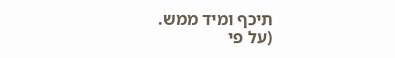תיכף ומיד ממש.
(על פי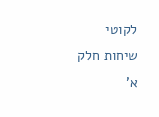לקוטי שיחות חלק א'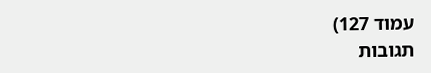עמוד 127)
תגובות